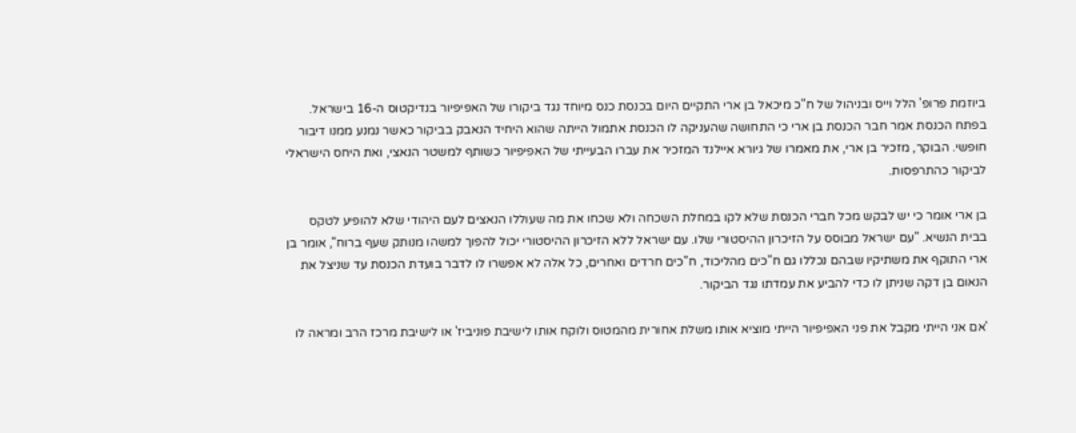ביוזמת פרופ' הלל וייס ובניהול של ח"כ מיכאל בן ארי התקיים היום בכנסת כנס מיוחד נגד ביקורו של האפיפיור בנדיקטוס ה-16 בישראל. בפתח הכנסת אמר חבר הכנסת בן ארי כי התחושה שהעניקה לו הכנסת אתמול הייתה שהוא היחיד הנאבק בביקור כאשר נמנע ממנו דיבור חופשי. הבוקר, מזכיר בן ארי, את מאמרו של גיורא איילנד המזכיר את עברו הבעייתי של האפיפיור כשותף למשטר הנאצי, ואת היחס הישראלי לביקור כהתרפסות.

בן ארי אומר כי יש לבקש מכל חברי הכנסת שלא לקו במחלת השכחה ולא שכחו את מה שעוללו הנאצים לעם היהודי שלא להופיע לטקס בבית הנשיא. "עם ישראל מבוסס על הזיכרון ההיסטורי שלו. עם ישראל ללא הזיכרון ההיסטורי יכול להפוך למשהו מנותק שעף ברוח", אומר בן ארי התוקף את משתיקיו שבהם נכללו גם ח"כים מהליכוד, ח"כים חרדים ואחרים, כל אלה לא אפשרו לו לדבר בועדת הכנסת עד שניצל את הנאום בן דקה שניתן לו כדי להביע את עמדתו נגד הביקור.

'אם אני הייתי מקבל את פני האפיפיור הייתי מוציא אותו משלת אחורית מהמטוס ולוקח אותו לישיבת פוניביז' או לישיבת מרכז הרב ומראה לו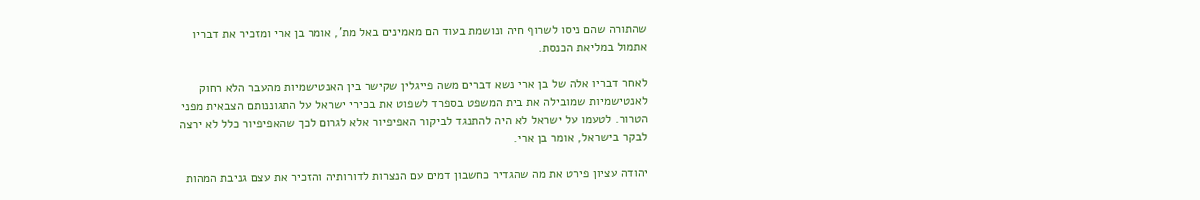שהתורה שהם ניסו לשרוף חיה ונושמת בעוד הם מאמינים באל מת', אומר בן ארי ומזכיר את דבריו אתמול במליאת הכנסת.

לאחר דבריו אלה של בן ארי נשא דברים משה פייגלין שקישר בין האנטישמיות מהעבר הלא רחוק לאנטישמיות שמובילה את בית המשפט בספרד לשפוט את בכירי ישראל על התגוננותם הצבאית מפני הטרור. לטעמו על ישראל לא היה להתנגד לביקור האפיפיור אלא לגרום לכך שהאפיפיור כלל לא ירצה לבקר בישראל, אומר בן ארי.

יהודה עציון פירט את מה שהגדיר כחשבון דמים עם הנצרות לדורותיה והזכיר את עצם גניבת המהות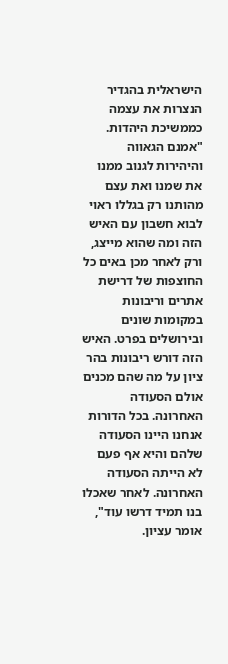הישראלית בהגדיר הנצרות את עצמה כממשיכת היהדות. "אמנם הגאווה והיהירות לגנוב ממנו את שמנו ואת עצם מהותנו רק בגללו ראוי לבוא חשבון עם האיש הזה ומה שהוא מייצג, ורק לאחר מכן באים כל החוצפות של דרישת אתרים וריבונות במקומות שונים ובירושלים בפרט. האיש הזה דורש ריבונות בהר ציון על מה שהם מכנים אולם הסעודה האחרונה. בכל הדורות אנחנו היינו הסעודה שלהם והיא אף פעם לא הייתה הסעודה האחרונה. לאחר שאכלו בנו תמיד דרשו עוד", אומר עציון.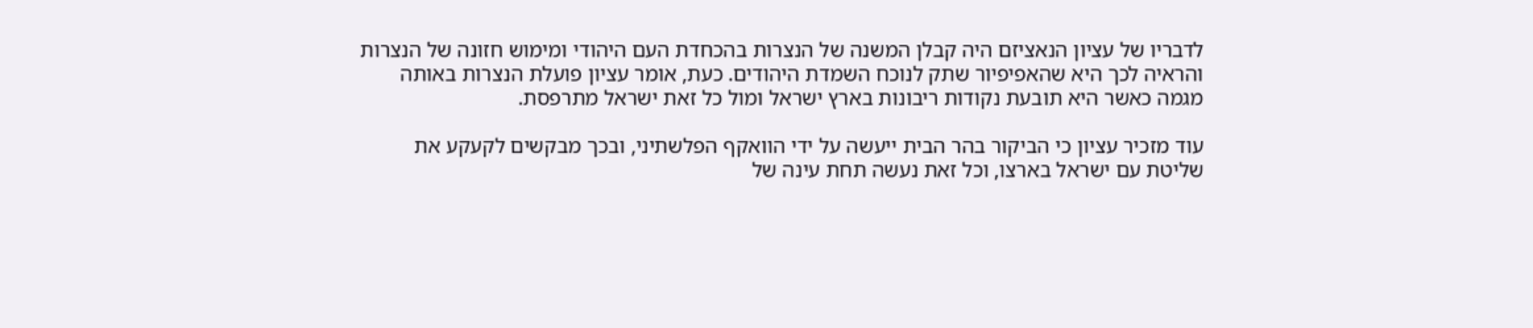לדבריו של עציון הנאציזם היה קבלן המשנה של הנצרות בהכחדת העם היהודי ומימוש חזונה של הנצרות והראיה לכך היא שהאפיפיור שתק לנוכח השמדת היהודים. כעת, אומר עציון פועלת הנצרות באותה מגמה כאשר היא תובעת נקודות ריבונות בארץ ישראל ומול כל זאת ישראל מתרפסת.

עוד מזכיר עציון כי הביקור בהר הבית ייעשה על ידי הוואקף הפלשתיני, ובכך מבקשים לקעקע את שליטת עם ישראל בארצו, וכל זאת נעשה תחת עינה של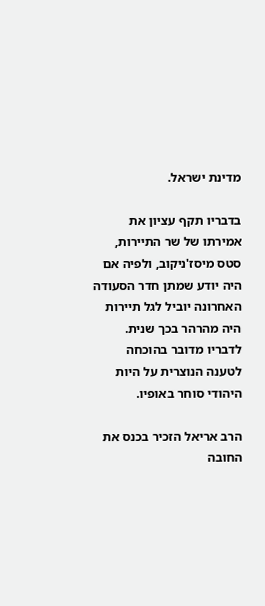מדינת ישראל.

בדבריו תקף עציון את אמירתו של שר התיירות, סטס מיסז'ניקוב, ולפיה אם היה יודע שמתן חדר הסעודה האחרונה יוביל לגל תיירות היה מהרהר בכך שנית. לדבריו מדובר בהוכחה לטענה הנוצרית על היות היהודי סוחר באופיו.

הרב אריאל הזכיר בכנס את החובה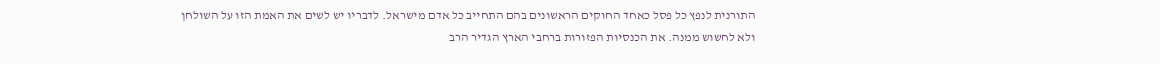התורנית לנפץ כל פסל כאחד החוקים הראשונים בהם התחייב כל אדם מישראל. לדבריו יש לשים את האמת הזו על השולחן ולא לחשוש ממנה. את הכנסיות הפזורות ברחבי הארץ הגדיר הרב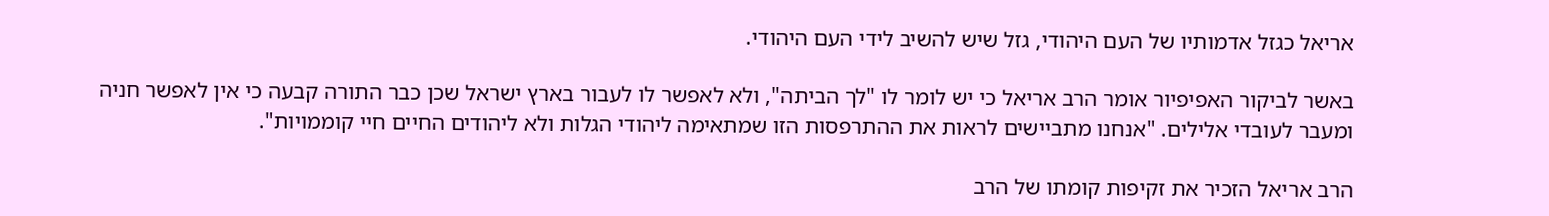אריאל כגזל אדמותיו של העם היהודי, גזל שיש להשיב לידי העם היהודי.

באשר לביקור האפיפיור אומר הרב אריאל כי יש לומר לו "לך הביתה", ולא לאפשר לו לעבור בארץ ישראל שכן כבר התורה קבעה כי אין לאפשר חניה ומעבר לעובדי אלילים. "אנחנו מתביישים לראות את ההתרפסות הזו שמתאימה ליהודי הגלות ולא ליהודים החיים חיי קוממויות".

הרב אריאל הזכיר את זקיפות קומתו של הרב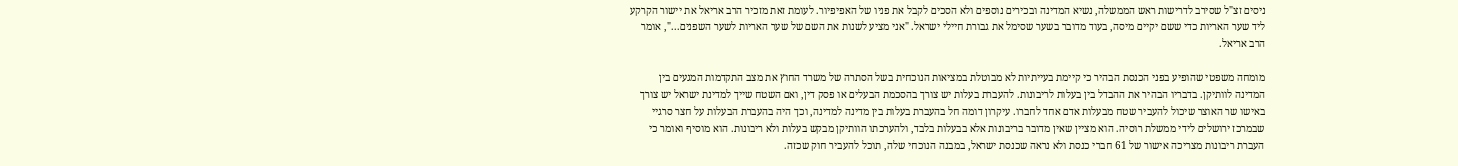ניסים זצ"ל שסירב לדרישות ראש הממשלה, נשיא המדינה ובכירים נוספים ולא הסכים לקבל את פניו של האפיפיור. לעומת זאת מזכיר הרב אריאל את יישור הקרקע ליד שער האריות כדי ששם יקיים מיסה, בעוד מדובר בשער שסימל את גבורת חיילי ישראל. "אני מציע לשנות את השם של שער האריות לשער השפנים...", אומר הרב אריאל.

מומחה משפטי שהופיע בפני הכנסת הבהיר כי קיימת בעייתיות לא מבוטלת במציאות הנוכחית בשל הסתרה של משרד החוץ את מצב התקדמות המגעים בין המדינה לוותיקן. בדבריו הבהיר את ההבדל בין בעלות לריבונות. להעברת בעלות יש צורך בהסכמת הבעלים או פסק דין, ואם השטח שייך למדינת ישראל יש צורך באישו שר האוצר שיכול להעביר שטח מבעלות אדם אחד לחברו. עיקרון דומה חל בהעברת בעלות בין מדינה למדינה, וכך היה בהעברת הבעלות על חצר סרגיי שבמרכז ירושלים לידי ממשלת רוסיה. הוא מציין שאין מדובר בריבונות אלא בבעלות בלבד, ולהערכתו הוותיקן מבקש בעלות ולא ריבונות. הוא מוסיף ואומר כי העברת ריבונות מצריכה אישור של 61 חברי כנסת ולא נראה שכנסת ישראל, במבנה הנוכחי שלה, תוכל להעביר חוק שכזה.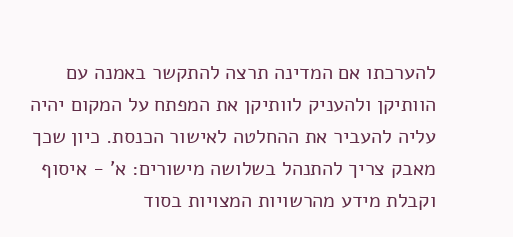להערכתו אם המדינה תרצה להתקשר באמנה עם הוותיקן ולהעניק לוותיקן את המפתח על המקום יהיה עליה להעביר את ההחלטה לאישור הכנסת. כיון שכך מאבק צריך להתנהל בשלושה מישורים: א' - איסוף וקבלת מידע מהרשויות המצויות בסוד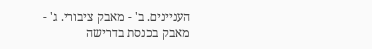העניינים. ב' - מאבק ציבורי. ג' - מאבק בכנסת בדרישה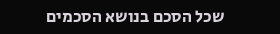שכל הסכם בנושא הסכמים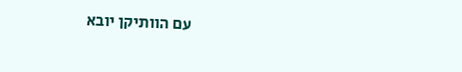עם הוותיקן יובא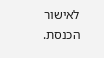לאישור הכנסת.